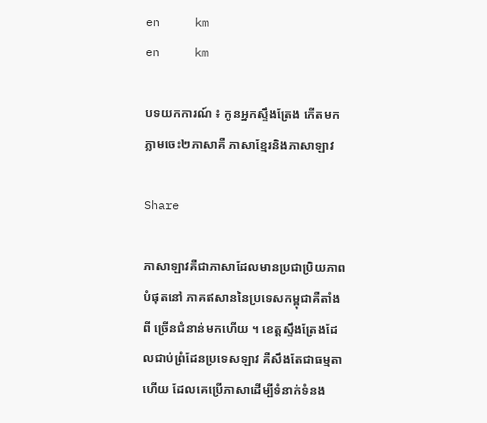en     km
en     km

បទយកការណ៍ ៖ កូនអ្នកស្ទឹងត្រែង កើតមកភ្លាមចេះ២ភាសាគឺ ភាសាខ្មែរនិងភាសាឡាវ

Share

ភាសាឡាវគឺជាភាសាដែលមានប្រជាប្រិយភាពបំផុតនៅ ភាគឥសាននៃប្រទេសកម្ពុជាគឺតាំងពី ច្រើនជំនាន់មកហើយ ។ ខេត្តស្ទឹងត្រែងដែលជាប់ព្រំដែនប្រទេសឡាវ គឺសឹងតែជាធម្មតាហើយ ដែលគេប្រើភាសាដើម្បីទំនាក់ទំនង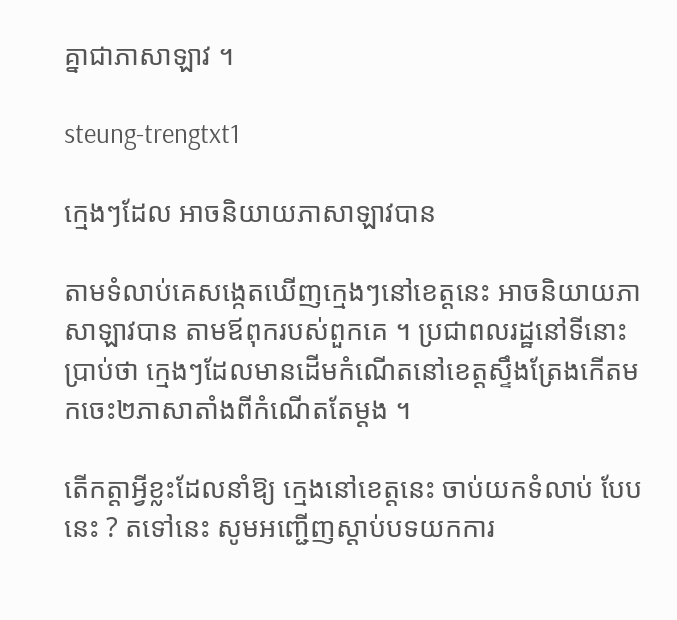គ្នាជាភាសាឡាវ ។

steung-trengtxt1

ក្មេងៗដែល អាចនិយាយភាសាឡាវបាន

តាមទំលាប់គេសង្កេតឃើញក្មេងៗនៅខេត្តនេះ អាចនិយាយភាសាឡាវបាន តាមឪពុករបស់ពួកគេ ។ ប្រជាពលរដ្ឋនៅទីនោះប្រាប់ថា ក្មេងៗដែលមានដើមកំណើតនៅខេត្តស្ទឹងត្រែងកើតមកចេះ២ភាសាតាំងពីកំណើតតែម្តង ។

តើកត្តាអ្វីខ្លះដែលនាំឱ្យ ក្មេងនៅខេត្តនេះ ចាប់យកទំលាប់ បែបនេះ ? តទៅនេះ សូមអញ្ជើញស្តាប់បទយកការ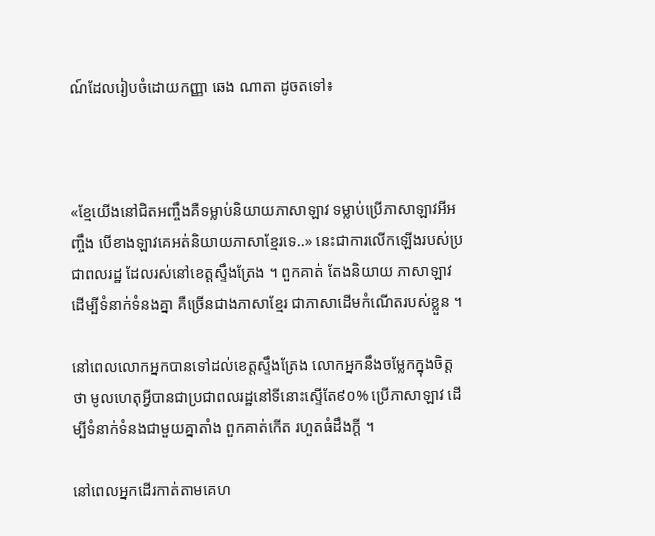ណ៍ដែលរៀបចំដោយកញ្ញា ឆេង ណាតា ដូចតទៅ៖



«ខ្មែយើងនៅជិតអញ្ចឹងគឺទម្លាប់និយាយភាសាឡាវ ទម្លាប់ប្រើភាសាឡាវអីអញ្ចឹង បើខាងឡាវគេអត់និយាយភាសាខ្មែរទេ..» នេះជាការលើកឡើងរបស់ប្រជាពលរដ្ឋ ដែលរស់នៅខេត្តស្ទឹងត្រែង ។ ពួកគាត់ តែងនិយាយ ភាសាឡាវដើម្បីទំនាក់ទំនងគ្នា គឺច្រើនជាងភាសាខ្មែរ ជាភាសាដើមកំណើតរបស់ខ្លួន ។

នៅពេលលោកអ្នកបានទៅដល់ខេត្តស្ទឹងត្រែង លោកអ្នកនឹងចម្លែកក្នុងចិត្តថា មូលហេតុអ្វីបានជាប្រជាពលរដ្ឋនៅទីនោះស្ទើតែ៩០% ប្រើភាសាឡាវ ដើម្បីទំនាក់ទំនងជាមួយគ្នាតាំង ពួកគាត់កើត រហួតធំដឹងក្ដី ។

នៅពេលអ្នកដើរកាត់តាមគេហ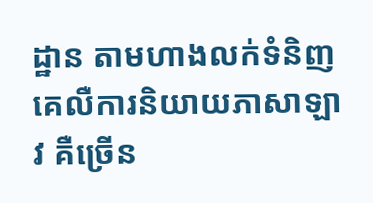ដ្ឋាន តាមហាងលក់ទំនិញ គេលឺការនិយាយភាសាឡាវ គឺច្រើន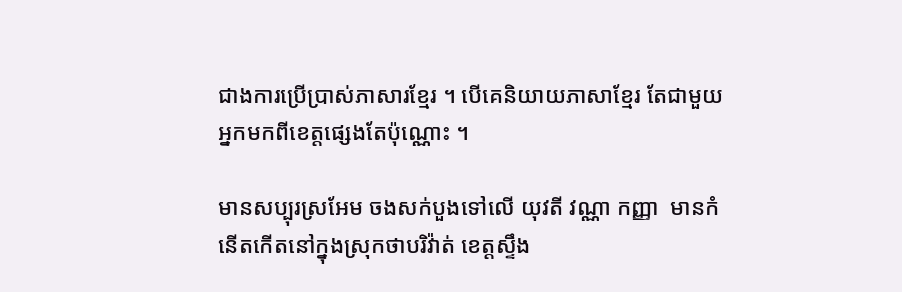ជាងការប្រើប្រាស់ភាសារខ្មែរ ។ បើគេនិយាយភាសាខ្មែរ តែជាមួយអ្នកមកពីខេត្តផ្សេងតែប៉ុណ្ណោះ ។

មានសប្បុរស្រអែម ចងសក់បួងទៅលើ យុវតី វណ្ណា កញ្ញា  មានកំនើតកើតនៅក្នុងស្រុកថាបរិវ៉ាត់ ខេត្តស្ទឹង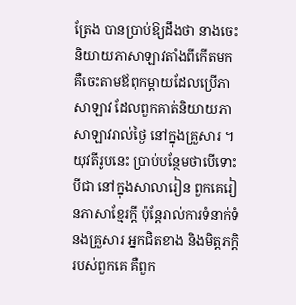ត្រែង បានប្រាប់ឱ្យដឹងថា នាងចេះនិយាយភាសាឡាវតាំងពីកើតមក គឺចេះតាមឪពុកម្តាយដែលប្រើភាសាឡាវ ដែលពួកគាត់និយាយភាសាឡាវរាល់ថ្ងៃ នៅក្នុងគ្រួសារ ។
យុវតីរូបនេះ ប្រាប់បន្ថែមថាបើទោះបីជា នៅក្នុងសាលារៀន ពួកគេរៀនភាសាខ្មែរក្តី ប៉ុន្តែរាល់ការទំនាក់ទំនងគ្រួសារ អ្នកជិតខាង និងមិត្តភក្តិរបស់ពួកគេ គឺពួក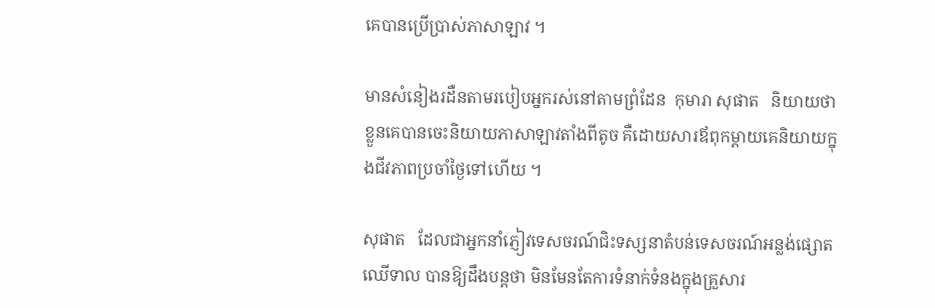គេបានប្រើប្រាស់ភាសាឡាវ ។

មានសំនៀងរដឺនតាមរបៀបអ្នករស់នៅតាមព្រំដែន  កុមារា សុផាត   និយាយថាខ្លួនគេបានចេះនិយាយភាសាឡាវតាំងពីតូច គឺដោយសារឪពុកម្តាយគេនិយាយក្នុងជីវភាពប្រចាំថ្ងៃទៅហើយ ។

សុផាត   ដែលជាអ្នកនាំភ្ញៀវទេសចរណ៍ជិះទស្សនាតំបន់ទេសចរណ៍អន្លង់ផ្សោតឈើទាល បានឱ្យដឹងបន្តថា មិនមែនតែការទំនាក់ទំនងក្នុងគ្រួសារ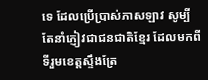ទេ ដែលប្រើប្រាស់ភាសឡាវ សូម្បីតែនាំភ្ញៀវជាជនជាតិខ្មែរ ដែលមកពីទីរួមខេត្តស្ទឹងត្រែ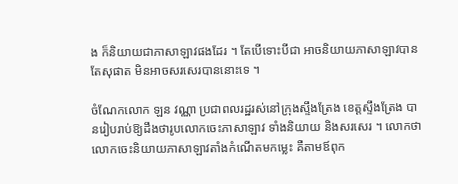ង ក៏និយាយជាភាសាឡាវផងដែរ ។ តែបើទោះបីជា អាចនិយាយភាសាឡាវបាន តែសុផាត មិនអាចសរសេរបាននោះទេ ។

ចំណែកលោក ឡន វណ្ណា ប្រជាពលរដ្ឋរស់នៅក្រុងស្ទឹងត្រែង ខេត្តស្ទឹងត្រែង បានរៀបរាប់ឱ្យដឹងថារូបលោកចេះភាសាឡាវ ទាំងនិយាយ និងសរសេរ ។ លោកថា លោកចេះនិយាយភាសាឡាវតាំងកំណើតមកម្លេះ គឺតាមឪពុក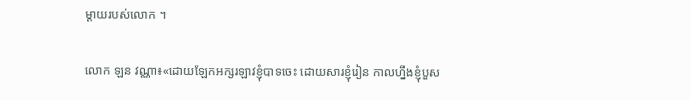ម្តាយរបស់លោក ។

លោក ឡន វណ្ណា៖«ដោយឡែកអក្សរឡាវខ្ញុំបាទចេះ ដោយសារខ្ញុំរៀន កាលហ្នឹងខ្ញុំបួស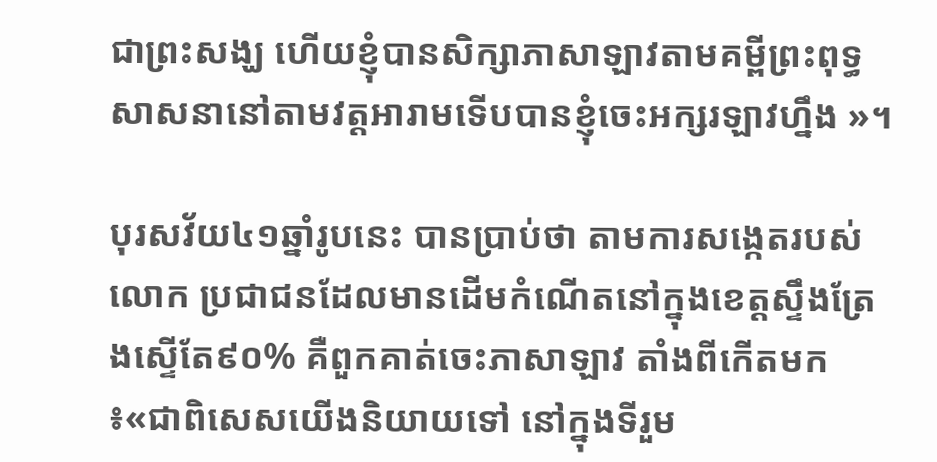ជាព្រះសង្ឃ ហើយខ្ញុំបានសិក្សាភាសាឡាវតាមគម្ពីព្រះពុទ្ធសាសនានៅតាមវត្តអារាមទើបបានខ្ញុំចេះអក្សរឡាវហ្នឹង »។

បុរសវ័យ៤១ឆ្នាំរូបនេះ បានប្រាប់ថា តាមការសង្កេតរបស់លោក ប្រជាជនដែលមានដើមកំណើតនៅក្នុងខេត្តស្ទឹងត្រែងស្ទើតែ៩០% គឺពួកគាត់ចេះភាសាឡាវ តាំងពីកើតមក៖«ជាពិសេសយើងនិយាយទៅ នៅក្នុងទីរួម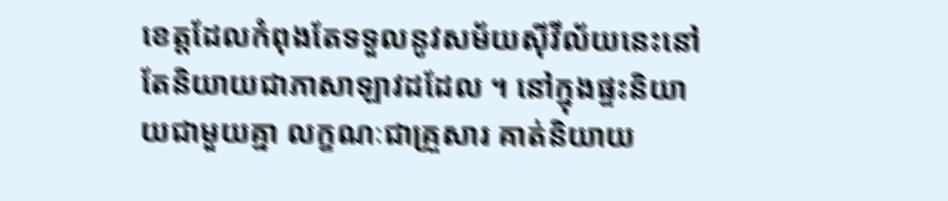ខេត្តដែលកំពុងតែទទួលនូវសម័យស៊ីវីល័យនេះនៅតែនិយាយជាភាសាឡាវដដែល ។ នៅក្នុងផ្ទះនិយាយជាមួយគ្នា លក្ខណៈជាគ្រួសារ គាត់និយាយ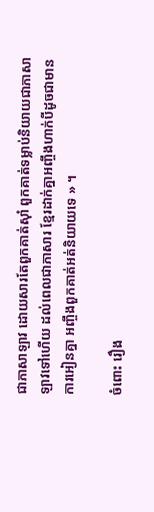ជាភាសាឡាវ ដោយសារតែពួកគាត់ស៊ាំ ពួកគាត់ទម្លាប់និយាយជាភាសាឡាវទៅហើយ ដល់ពេលជាភាសារ ខ្មែរដាក់គ្នាអញ្ចឹងហាក់បីដូចជាមានការអៀនគ្នា អញ្ចឹងពួកគាត់អត់និយាយទេ » ។

ចំពោះ រឿង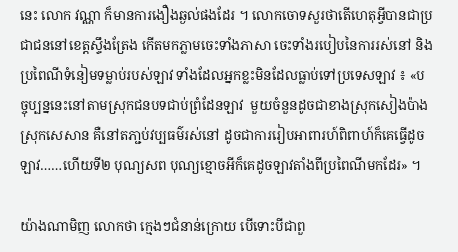នេះ លោក វណ្ណា ក៏មានការងឿងឆ្ងល់ផងដែរ ។ លោកចោទសួរថាតើហេតុអ្វីបានជាប្រជាជននៅខេត្តស្ទឹងត្រែង កើតមកភ្លាមចេះទាំងភាសា ចេះទាំងរបៀបនៃការរស់នៅ និងប្រពៃណីទំនៀមទម្លាប់របស់ឡាវ ទាំងដែលអ្នកខ្លះមិនដែលធ្លាប់ទៅប្រទេសឡាវ ៖ «បច្ចុប្បន្ននេះនៅតាមស្រុកជនបទជាប់ព្រំដែនឡាវ  មួយចំនួនដូចជាខាងស្រុកសៀងប៉ាង ស្រុកសេសាន គឺនៅតភា្ជប់វប្បធម៌រស់នៅ ដូចជាការរៀបអាពារហ៍ពិពាហ៍ក៏គេធ្វើដូចឡាវ……ហើយទី២ បុណ្យសព បុណ្យខ្មោចអីក៏គេដូចឡាវតាំងពីប្រពៃណីមកដែរ» ។

យ៉ាងណាមិញ លោកថា ក្មេងៗជំនាន់ក្រោយ បើទោះបីជាពួ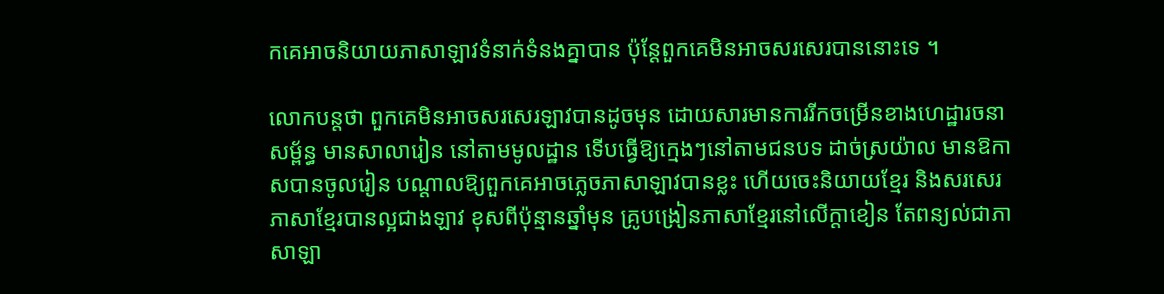កគេអាចនិយាយភាសាឡាវទំនាក់ទំនងគ្នាបាន ប៉ុន្តែពួកគេមិនអាចសរសេរបាននោះទេ ។

លោកបន្តថា ពួកគេមិនអាចសរសេរឡាវបានដូចមុន ដោយសារមានការរីកចម្រើនខាងហេដ្ឋារចនាសម្ព័ន្ធ មានសាលារៀន នៅតាមមូលដ្ឋាន ទើបធ្វើឱ្យក្មេងៗនៅតាមជនបទ ដាច់ស្រយ៉ាល មានឱកាសបានចូលរៀន បណ្តាលឱ្យពួកគេអាចភ្លេចភាសាឡាវបានខ្លះ ហើយចេះនិយាយខ្មែរ និងសរសេរភាសាខ្មែរបានល្អជាងឡាវ ខុសពីប៉ុន្មានឆ្នាំមុន គ្រូបង្រៀនភាសាខ្មែរនៅលើក្តាខៀន តែពន្យល់ជាភាសាឡា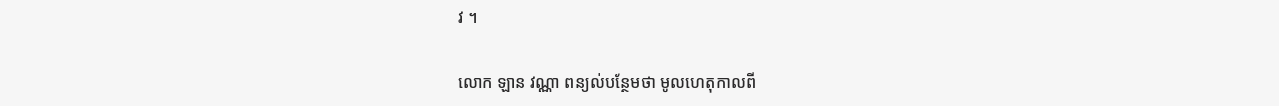វ ។

លោក ឡាន វណ្ណា ពន្យល់បន្ថែមថា មូលហេតុកាលពី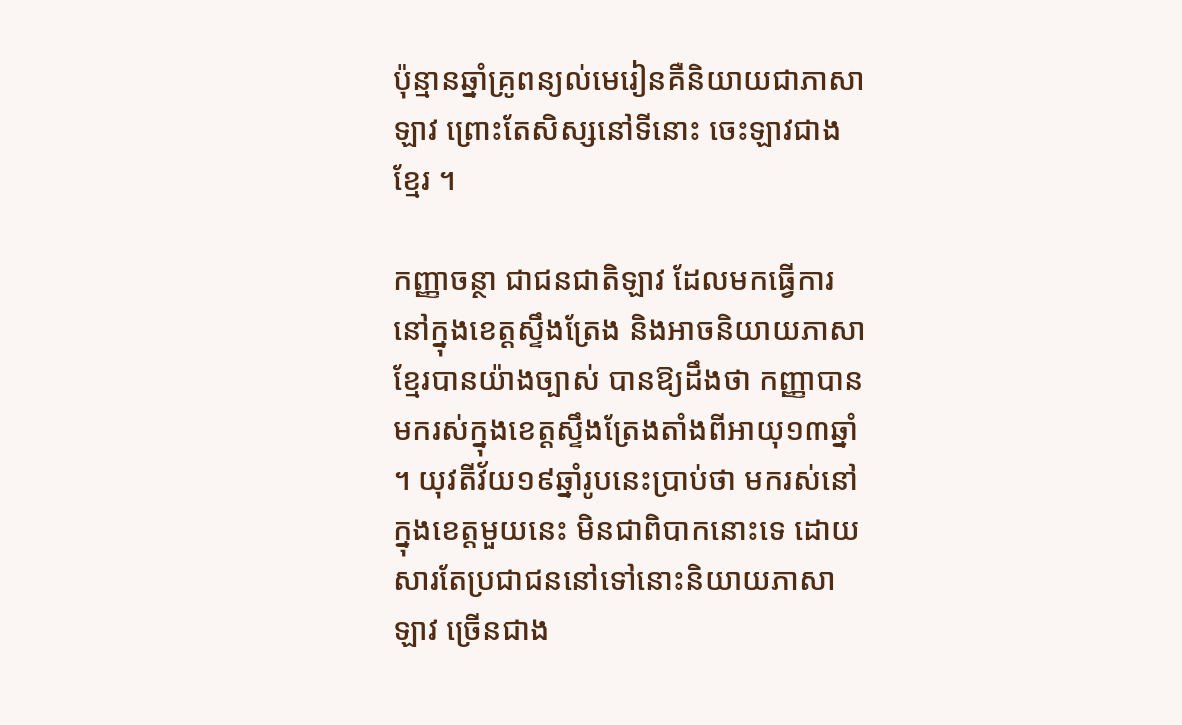ប៉ុន្មានឆ្នាំគ្រូពន្យល់មេរៀនគឺនិយាយជាភាសាឡាវ ព្រោះតែសិស្សនៅទីនោះ ចេះឡាវជាងខ្មែរ ។

កញ្ញាចន្ថា ជាជនជាតិឡាវ ដែលមកធ្វើការនៅក្នុងខេត្តស្ទឹងត្រែង និងអាចនិយាយភាសាខ្មែរបានយ៉ាងច្បាស់ បានឱ្យដឹងថា កញ្ញាបានមករស់ក្នុងខេត្តស្ទឹងត្រែងតាំងពីអាយុ១៣ឆ្នាំ ។ យុវតីវ័យ១៩ឆ្នាំរូបនេះប្រាប់ថា មករស់នៅក្នុងខេត្តមួយនេះ មិនជាពិបាកនោះទេ ដោយសារតែប្រជាជននៅទៅនោះនិយាយភាសាឡាវ ច្រើនជាង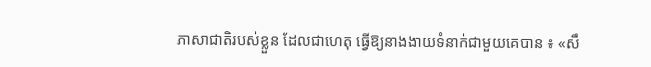ភាសាជាតិរបស់ខ្លួន ដែលជាហេតុ ធ្វើឱ្យនាងងាយទំនាក់ជាមួយគេបាន ៖ «សឹ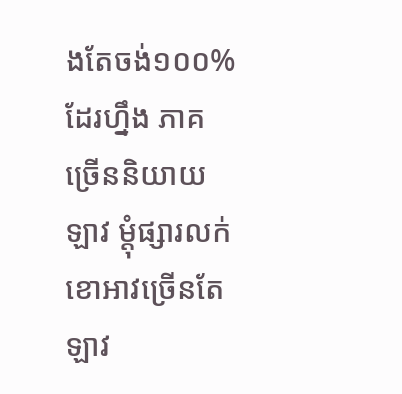ងតែចង់១០០%ដែរហ្នឹង ភាគច្រើននិយាយឡាវ ម្តុំផ្សារលក់ខោអាវច្រើនតែឡាវ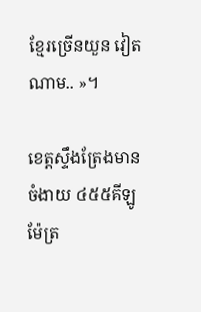ខ្មែរច្រើនយួន វៀតណាម.. »។

ខេត្តស្ទឹងត្រែងមានចំងាយ ៤៥៥គីឡូម៉ែត្រ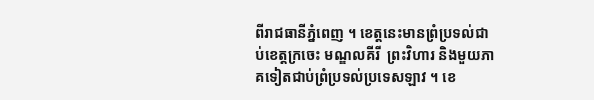ពីរាជធានីភ្នំពេញ ។ ខេត្តនេះមានព្រំប្រទល់ជាប់ខេត្តក្រចេះ មណ្ឌលគីរី  ព្រះវិហារ និងមួយភាគទៀតជាប់ព្រំប្រទល់ប្រទេសឡាវ ។ ខេ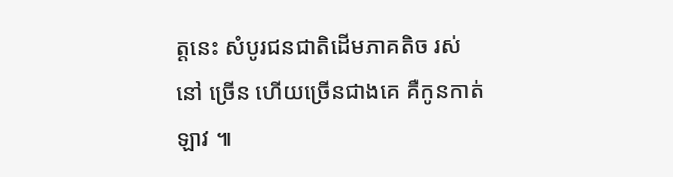ត្តនេះ សំបូរជនជាតិដើមភាគតិច រស់នៅ ច្រើន ហើយច្រើនជាងគេ គឺកូនកាត់ឡាវ ៕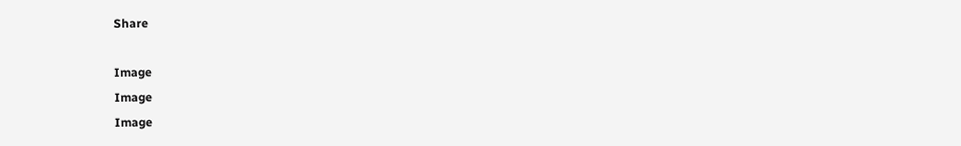Share

Image
Image
Image